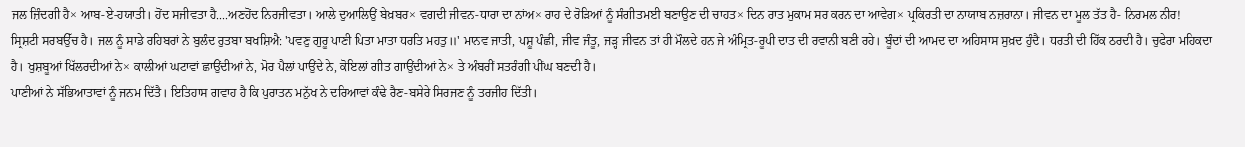ਜਲ ਜ਼ਿੰਦਗੀ ਹੈ× ਆਬ-ਏ-ਹਯਾਤੀ। ਹੋਂਦ ਸਜੀਵਤਾ ਹੈ....ਅਣਹੋਂਦ ਨਿਰਜੀਵਤਾ। ਆਲੇ ਦੁਆਲਿਉਂ ਬੇਖ਼ਬਰ× ਵਗਦੀ ਜੀਵਨ-ਧਾਰਾ ਦਾ ਨਾਂਅ× ਰਾਹ ਦੇ ਰੋੜਿਆਂ ਨੂੰ ਸੰਗੀਤਮਈ ਬਣਾਉਣ ਦੀ ਚਾਹਤ× ਦਿਨ ਰਾਤ ਮੁਕਾਮ ਸਰ ਕਰਨ ਦਾ ਆਵੇਗ× ਪ੍ਰਕਿਰਤੀ ਦਾ ਨਾਯਾਬ ਨਜ਼ਰਾਨਾ। ਜੀਵਨ ਦਾ ਮੂਲ ਤੱਤ ਹੈ- ਨਿਰਮਲ ਨੀਰ!
ਸ੍ਰਿਸ਼ਟੀ ਸਰਬਉੱਚ ਹੈ। ਜਲ ਨੂੰ ਸਾਡੇ ਰਹਿਬਰਾਂ ਨੇ ਬੁਲੰਦ ਰੁਤਬਾ ਬਖਸ਼ਿਐ: 'ਪਵਣੁ ਗੁਰੂ ਪਾਣੀ ਪਿਤਾ ਮਾਤਾ ਧਰਤਿ ਮਹਤੁ॥' ਮਾਨਵ ਜਾਤੀ, ਪਸ਼ੂ ਪੰਛੀ, ਜੀਵ ਜੰਤੂ, ਜੜ੍ਹ ਜੀਵਨ ਤਾਂ ਹੀ ਮੌਲਦੇ ਹਨ ਜੇ ਅੰਮ੍ਰਿਤ-ਰੂਪੀ ਦਾਤ ਦੀ ਰਵਾਨੀ ਬਣੀ ਰਹੇ। ਬੂੰਦਾਂ ਦੀ ਆਮਦ ਦਾ ਅਹਿਸਾਸ ਸੁਖ਼ਦ ਹੁੰਦੈ। ਧਰਤੀ ਦੀ ਹਿੱਕ ਠਰਦੀ ਹੈ। ਚੁਫੇਰਾ ਮਹਿਕਦਾ ਹੈ। ਖੁਸ਼ਬੂਆਂ ਖਿੱਲਰਦੀਆਂ ਨੇ× ਕਾਲੀਆਂ ਘਟਾਵਾਂ ਛਾਉਂਦੀਆਂ ਨੇ, ਮੋਰ ਪੈਲਾਂ ਪਾਉਂਦੇ ਨੇ, ਕੋਇਲਾਂ ਗੀਤ ਗਾਉਂਦੀਆਂ ਨੇ× ਤੇ ਅੰਬਰੀਂ ਸਤਰੰਗੀ ਪੀਂਘ ਬਣਦੀ ਹੈ।
ਪਾਣੀਆਂ ਨੇ ਸੱਭਿਆਤਾਵਾਂ ਨੂੰ ਜਨਮ ਦਿੱਤੈ। ਇਤਿਹਾਸ ਗਵਾਹ ਹੈ ਕਿ ਪੁਰਾਤਨ ਮਨੁੱਖ ਨੇ ਦਰਿਆਵਾਂ ਕੰਢੇ ਰੈਣ-ਬਸੇਰੇ ਸਿਰਜਣ ਨੂੰ ਤਰਜੀਹ ਦਿੱਤੀ।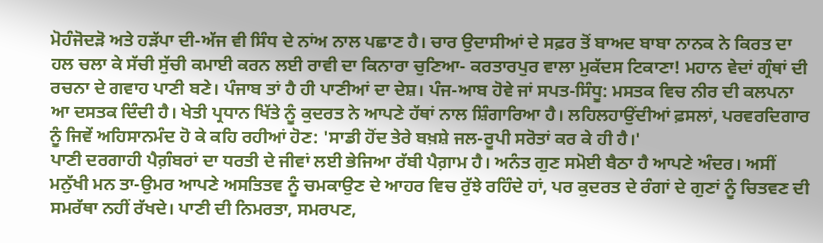ਮੋਹੰਜੋਦੜੋ ਅਤੇ ਹੜੱਪਾ ਦੀ-ਅੱਜ ਵੀ ਸਿੰਧ ਦੇ ਨਾਂਅ ਨਾਲ ਪਛਾਣ ਹੈ। ਚਾਰ ਉਦਾਸੀਆਂ ਦੇ ਸਫ਼ਰ ਤੋਂ ਬਾਅਦ ਬਾਬਾ ਨਾਨਕ ਨੇ ਕਿਰਤ ਦਾ ਹਲ ਚਲਾ ਕੇ ਸੱਚੀ ਸੁੱਚੀ ਕਮਾਈ ਕਰਨ ਲਈ ਰਾਵੀ ਦਾ ਕਿਨਾਰਾ ਚੁਣਿਆ- ਕਰਤਾਰਪੁਰ ਵਾਲਾ ਮੁਕੱਦਸ ਟਿਕਾਣਾ! ਮਹਾਨ ਵੇਦਾਂ ਗ੍ਰੰਥਾਂ ਦੀ ਰਚਨਾ ਦੇ ਗਵਾਹ ਪਾਣੀ ਬਣੇ। ਪੰਜਾਬ ਤਾਂ ਹੈ ਹੀ ਪਾਣੀਆਂ ਦਾ ਦੇਸ਼। ਪੰਜ-ਆਬ ਹੋਵੇ ਜਾਂ ਸਪਤ-ਸਿੰਧੂ: ਮਸਤਕ ਵਿਚ ਨੀਰ ਦੀ ਕਲਪਨਾ ਆ ਦਸਤਕ ਦਿੰਦੀ ਹੈ। ਖੇਤੀ ਪ੍ਰਧਾਨ ਖਿੱਤੇ ਨੂੰ ਕੁਦਰਤ ਨੇ ਆਪਣੇ ਹੱਥਾਂ ਨਾਲ ਸ਼ਿੰਗਾਰਿਆ ਹੈ। ਲਹਿਲਹਾਉਂਦੀਆਂ ਫ਼ਸਲਾਂ, ਪਰਵਰਦਿਗਾਰ ਨੂੰ ਜਿਵੇਂ ਅਹਿਸਾਨਮੰਦ ਹੋ ਕੇ ਕਹਿ ਰਹੀਆਂ ਹੋਣ: 'ਸਾਡੀ ਹੋਂਦ ਤੇਰੇ ਬਖ਼ਸ਼ੇ ਜਲ-ਰੂਪੀ ਸਰੋਤਾਂ ਕਰ ਕੇ ਹੀ ਹੈ।'
ਪਾਣੀ ਦਰਗਾਹੀ ਪੈਗ਼ੰਬਰਾਂ ਦਾ ਧਰਤੀ ਦੇ ਜੀਵਾਂ ਲਈ ਭੇਜਿਆ ਰੱਬੀ ਪੈਗ਼ਾਮ ਹੈ। ਅਨੰਤ ਗੁਣ ਸਮੋਈ ਬੈਠਾ ਹੈ ਆਪਣੇ ਅੰਦਰ। ਅਸੀਂ ਮਨੁੱਖੀ ਮਨ ਤਾ-ਉਮਰ ਆਪਣੇ ਅਸਤਿਤਵ ਨੂੰ ਚਮਕਾਉਣ ਦੇ ਆਹਰ ਵਿਚ ਰੁੱਝੇ ਰਹਿੰਦੇ ਹਾਂ, ਪਰ ਕੁਦਰਤ ਦੇ ਰੰਗਾਂ ਦੇ ਗੁਣਾਂ ਨੂੰ ਚਿਤਵਣ ਦੀ ਸਮਰੱਥਾ ਨਹੀਂ ਰੱਖਦੇ। ਪਾਣੀ ਦੀ ਨਿਮਰਤਾ, ਸਮਰਪਣ,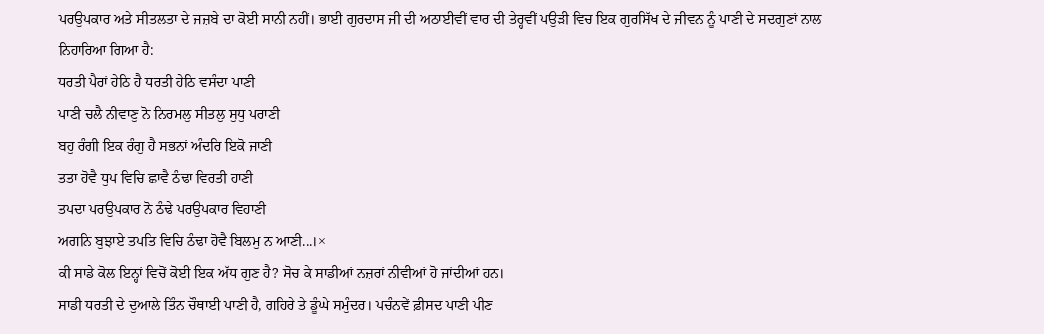ਪਰਉਪਕਾਰ ਅਤੇ ਸੀਤਲਤਾ ਦੇ ਜਜ਼ਬੇ ਦਾ ਕੋਈ ਸਾਨੀ ਨਹੀਂ। ਭਾਈ ਗੁਰਦਾਸ ਜੀ ਦੀ ਅਠਾਈਵੀਂ ਵਾਰ ਦੀ ਤੇਰ੍ਹਵੀਂ ਪਉੜੀ ਵਿਚ ਇਕ ਗੁਰਸਿੱਖ ਦੇ ਜੀਵਨ ਨੂੰ ਪਾਣੀ ਦੇ ਸਦਗੁਣਾਂ ਨਾਲ ਨਿਹਾਰਿਆ ਗਿਆ ਹੈ:
ਧਰਤੀ ਪੈਰਾਂ ਹੇਠਿ ਹੈ ਧਰਤੀ ਹੇਠਿ ਵਸੰਦਾ ਪਾਣੀ
ਪਾਣੀ ਚਲੈ ਨੀਵਾਣੁ ਨੋ ਨਿਰਮਲੁ ਸੀਤਲੁ ਸੁਧੁ ਪਰਾਣੀ
ਬਹੁ ਰੰਗੀ ਇਕ ਰੰਗੁ ਹੈ ਸਭਨਾਂ ਅੰਦਰਿ ਇਕੋ ਜਾਣੀ
ਤਤਾ ਹੋਵੈ ਧੁਪ ਵਿਚਿ ਛਾਵੈ ਠੰਢਾ ਵਿਰਤੀ ਹਾਣੀ
ਤਪਦਾ ਪਰਉਪਕਾਰ ਨੋ ਠੰਢੇ ਪਰਉਪਕਾਰ ਵਿਹਾਣੀ
ਅਗਨਿ ਬੁਝਾਏ ਤਪਤਿ ਵਿਚਿ ਠੰਢਾ ਹੋਵੈ ਬਿਲਮੁ ਨ ਆਣੀ...।×
ਕੀ ਸਾਡੇ ਕੋਲ ਇਨ੍ਹਾਂ ਵਿਚੋਂ ਕੋਈ ਇਕ ਅੱਧ ਗੁਣ ਹੈ? ਸੋਚ ਕੇ ਸਾਡੀਆਂ ਨਜ਼ਰਾਂ ਨੀਵੀਆਂ ਹੋ ਜਾਂਦੀਆਂ ਹਨ।
ਸਾਡੀ ਧਰਤੀ ਦੇ ਦੁਆਲੇ ਤਿੰਨ ਚੌਥਾਈ ਪਾਣੀ ਹੈ, ਗਹਿਰੇ ਤੇ ਡੂੰਘੇ ਸਮੁੰਦਰ। ਪਚੰਨਵੇਂ ਫ਼ੀਸਦ ਪਾਣੀ ਪੀਣ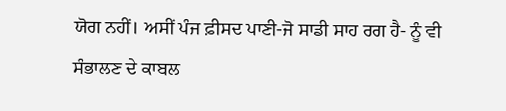ਯੋਗ ਨਹੀਂ। ਅਸੀਂ ਪੰਜ ਫ਼ੀਸਦ ਪਾਣੀ-ਜੋ ਸਾਡੀ ਸਾਹ ਰਗ ਹੈ- ਨੂੰ ਵੀ ਸੰਭਾਲਣ ਦੇ ਕਾਬਲ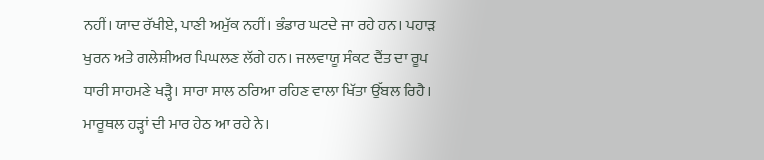ਨਹੀਂ। ਯਾਦ ਰੱਖੀਏ, ਪਾਣੀ ਅਮੁੱਕ ਨਹੀਂ। ਭੰਡਾਰ ਘਟਦੇ ਜਾ ਰਹੇ ਹਨ। ਪਹਾੜ ਖੁਰਨ ਅਤੇ ਗਲੇਸ਼ੀਅਰ ਪਿਘਲਣ ਲੱਗੇ ਹਨ। ਜਲਵਾਯੂ ਸੰਕਟ ਦੈਂਤ ਦਾ ਰੂਪ ਧਾਰੀ ਸਾਹਮਣੇ ਖੜ੍ਹੈ। ਸਾਰਾ ਸਾਲ ਠਰਿਆ ਰਹਿਣ ਵਾਲਾ ਖਿੱਤਾ ਉੱਬਲ ਰਿਹੈ। ਮਾਰੂਥਲ ਹੜ੍ਹਾਂ ਦੀ ਮਾਰ ਹੇਠ ਆ ਰਹੇ ਨੇ।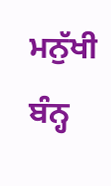ਮਨੁੱਖੀ ਬੰਨ੍ਹ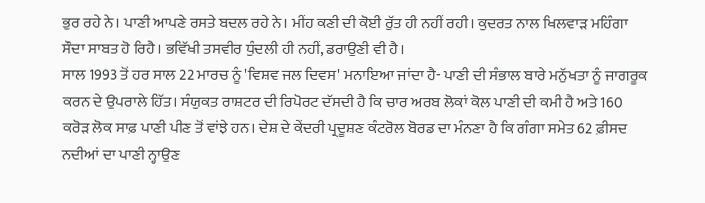ਭੁਰ ਰਹੇ ਨੇ। ਪਾਣੀ ਆਪਣੇ ਰਸਤੇ ਬਦਲ ਰਹੇ ਨੇ। ਮੀਂਹ ਕਣੀ ਦੀ ਕੋਈ ਰੁੱਤ ਹੀ ਨਹੀਂ ਰਹੀ। ਕੁਦਰਤ ਨਾਲ ਖਿਲਵਾੜ ਮਹਿੰਗਾ ਸੌਦਾ ਸਾਬਤ ਹੋ ਰਿਹੈ। ਭਵਿੱਖੀ ਤਸਵੀਰ ਧੁੰਦਲੀ ਹੀ ਨਹੀਂ, ਡਰਾਉਣੀ ਵੀ ਹੈ।
ਸਾਲ 1993 ਤੋਂ ਹਰ ਸਾਲ 22 ਮਾਰਚ ਨੂੰ 'ਵਿਸ਼ਵ ਜਲ ਦਿਵਸ' ਮਨਾਇਆ ਜਾਂਦਾ ਹੈ- ਪਾਣੀ ਦੀ ਸੰਭਾਲ ਬਾਰੇ ਮਨੁੱਖਤਾ ਨੂੰ ਜਾਗਰੂਕ ਕਰਨ ਦੇ ਉਪਰਾਲੇ ਹਿੱਤ। ਸੰਯੁਕਤ ਰਾਸ਼ਟਰ ਦੀ ਰਿਪੋਰਟ ਦੱਸਦੀ ਹੈ ਕਿ ਚਾਰ ਅਰਬ ਲੋਕਾਂ ਕੋਲ ਪਾਣੀ ਦੀ ਕਮੀ ਹੈ ਅਤੇ 160 ਕਰੋੜ ਲੋਕ ਸਾਫ਼ ਪਾਣੀ ਪੀਣ ਤੋਂ ਵਾਂਝੇ ਹਨ। ਦੇਸ਼ ਦੇ ਕੇਂਦਰੀ ਪ੍ਰਦੂਸ਼ਣ ਕੰਟਰੋਲ ਬੋਰਡ ਦਾ ਮੰਨਣਾ ਹੈ ਕਿ ਗੰਗਾ ਸਮੇਤ 62 ਫ਼ੀਸਦ ਨਦੀਆਂ ਦਾ ਪਾਣੀ ਨ੍ਹਾਉਣ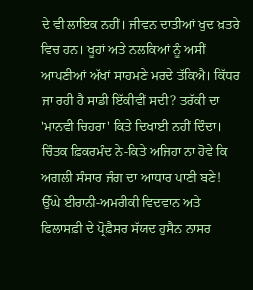ਦੇ ਵੀ ਲਾਇਕ ਨਹੀਂ। ਜੀਵਨ ਦਾਤੀਆਂ ਖੁਦ ਖ਼ਤਰੇ ਵਿਚ ਹਨ। ਖੂਹਾਂ ਅਤੇ ਨਲਕਿਆਂ ਨੂੰ ਅਸੀਂ ਆਪਣੀਆਂ ਅੱਖਾਂ ਸਾਹਮਣੇ ਮਰਦੇ ਤੱਕਿਐ। ਕਿੱਧਰ ਜਾ ਰਹੀ ਹੈ ਸਾਡੀ ਇੱਕੀਵੀਂ ਸਦੀ? ਤਰੱਕੀ ਦਾ 'ਮਾਨਵੀ ਚਿਹਰਾ' ਕਿਤੇ ਦਿਖਾਈ ਨਹੀਂ ਦਿੰਦਾ। ਚਿੰਤਕ ਫ਼ਿਕਰਮੰਦ ਨੇ-ਕਿਤੇ ਅਜਿਹਾ ਨਾ ਹੋਵੇ ਕਿ ਅਗਲੀ ਸੰਸਾਰ ਜੰਗ ਦਾ ਆਧਾਰ ਪਾਣੀ ਬਣੇ!
ਉੱਘੇ ਈਰਾਨੀ-ਅਮਰੀਕੀ ਵਿਦਵਾਨ ਅਤੇ ਫਿਲਾਸਫ਼ੀ ਦੇ ਪ੍ਰੋਫ਼ੈਸਰ ਸੱਯਦ ਹੁਸੈਨ ਨਾਸਰ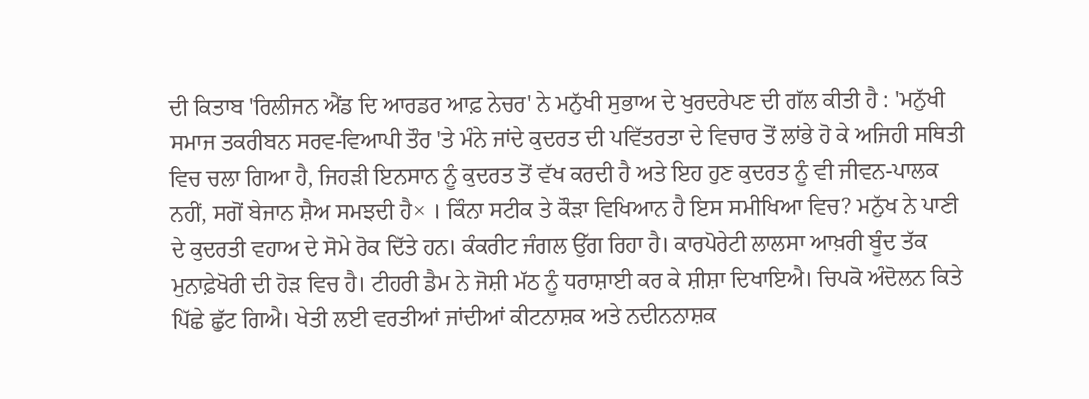ਦੀ ਕਿਤਾਬ 'ਰਿਲੀਜਨ ਐਂਡ ਦਿ ਆਰਡਰ ਆਫ਼ ਨੇਚਰ' ਨੇ ਮਨੁੱਖੀ ਸੁਭਾਅ ਦੇ ਖੁਰਦਰੇਪਣ ਦੀ ਗੱਲ ਕੀਤੀ ਹੈ : 'ਮਨੁੱਖੀ ਸਮਾਜ ਤਕਰੀਬਨ ਸਰਵ-ਵਿਆਪੀ ਤੌਰ 'ਤੇ ਮੰਨੇ ਜਾਂਦੇ ਕੁਦਰਤ ਦੀ ਪਵਿੱਤਰਤਾ ਦੇ ਵਿਚਾਰ ਤੋਂ ਲਾਂਭੇ ਹੋ ਕੇ ਅਜਿਹੀ ਸਥਿਤੀ ਵਿਚ ਚਲਾ ਗਿਆ ਹੈ, ਜਿਹੜੀ ਇਨਸਾਨ ਨੂੰ ਕੁਦਰਤ ਤੋਂ ਵੱਖ ਕਰਦੀ ਹੈ ਅਤੇ ਇਹ ਹੁਣ ਕੁਦਰਤ ਨੂੰ ਵੀ ਜੀਵਨ-ਪਾਲਕ ਨਹੀਂ, ਸਗੋਂ ਬੇਜਾਨ ਸ਼ੈਅ ਸਮਝਦੀ ਹੈ× । ਕਿੰਨਾ ਸਟੀਕ ਤੇ ਕੌੜਾ ਵਿਖਿਆਨ ਹੈ ਇਸ ਸਮੀਖਿਆ ਵਿਚ? ਮਨੁੱਖ ਨੇ ਪਾਣੀ ਦੇ ਕੁਦਰਤੀ ਵਹਾਅ ਦੇ ਸੋਮੇ ਰੋਕ ਦਿੱਤੇ ਹਨ। ਕੰਕਰੀਟ ਜੰਗਲ ਉੱਗ ਰਿਹਾ ਹੈ। ਕਾਰਪੋਰੇਟੀ ਲਾਲਸਾ ਆਖ਼ਰੀ ਬੂੰਦ ਤੱਕ ਮੁਨਾਫ਼ੇਖੋਰੀ ਦੀ ਹੋੜ ਵਿਚ ਹੈ। ਟੀਹਰੀ ਡੈਮ ਨੇ ਜੋਸ਼ੀ ਮੱਠ ਨੂੰ ਧਰਾਸ਼ਾਈ ਕਰ ਕੇ ਸ਼ੀਸ਼ਾ ਦਿਖਾਇਐ। ਚਿਪਕੋ ਅੰਦੋਲਨ ਕਿਤੇ ਪਿੱਛੇ ਛੁੱਟ ਗਿਐ। ਖੇਤੀ ਲਈ ਵਰਤੀਆਂ ਜਾਂਦੀਆਂ ਕੀਟਨਾਸ਼ਕ ਅਤੇ ਨਦੀਨਨਾਸ਼ਕ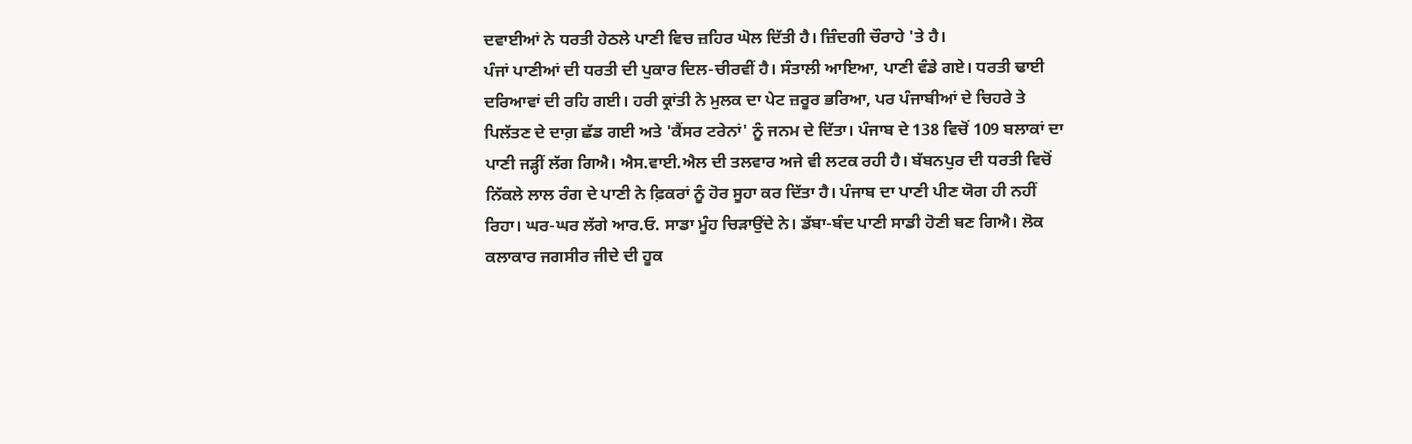ਦਵਾਈਆਂ ਨੇ ਧਰਤੀ ਹੇਠਲੇ ਪਾਣੀ ਵਿਚ ਜ਼ਹਿਰ ਘੋਲ ਦਿੱਤੀ ਹੈ। ਜ਼ਿੰਦਗੀ ਚੌਰਾਹੇ 'ਤੇ ਹੈ।
ਪੰਜਾਂ ਪਾਣੀਆਂ ਦੀ ਧਰਤੀ ਦੀ ਪੁਕਾਰ ਦਿਲ-ਚੀਰਵੀਂ ਹੈ। ਸੰਤਾਲੀ ਆਇਆ, ਪਾਣੀ ਵੰਡੇ ਗਏ। ਧਰਤੀ ਢਾਈ ਦਰਿਆਵਾਂ ਦੀ ਰਹਿ ਗਈ। ਹਰੀ ਕ੍ਰਾਂਤੀ ਨੇ ਮੁਲਕ ਦਾ ਪੇਟ ਜ਼ਰੂਰ ਭਰਿਆ, ਪਰ ਪੰਜਾਬੀਆਂ ਦੇ ਚਿਹਰੇ ਤੇ ਪਿਲੱਤਣ ਦੇ ਦਾਗ਼ ਛੱਡ ਗਈ ਅਤੇ 'ਕੈਂਸਰ ਟਰੇਨਾਂ' ਨੂੰ ਜਨਮ ਦੇ ਦਿੱਤਾ। ਪੰਜਾਬ ਦੇ 138 ਵਿਚੋਂ 109 ਬਲਾਕਾਂ ਦਾ ਪਾਣੀ ਜੜ੍ਹੀਂ ਲੱਗ ਗਿਐ। ਐਸ.ਵਾਈ.ਐਲ ਦੀ ਤਲਵਾਰ ਅਜੇ ਵੀ ਲਟਕ ਰਹੀ ਹੈ। ਬੱਬਨਪੁਰ ਦੀ ਧਰਤੀ ਵਿਚੋਂ ਨਿੱਕਲੇ ਲਾਲ ਰੰਗ ਦੇ ਪਾਣੀ ਨੇ ਫ਼ਿਕਰਾਂ ਨੂੰ ਹੋਰ ਸੂਹਾ ਕਰ ਦਿੱਤਾ ਹੈ। ਪੰਜਾਬ ਦਾ ਪਾਣੀ ਪੀਣ ਯੋਗ ਹੀ ਨਹੀਂ ਰਿਹਾ। ਘਰ-ਘਰ ਲੱਗੇ ਆਰ.ਓ. ਸਾਡਾ ਮੂੰਹ ਚਿੜਾਉਂਦੇ ਨੇ। ਡੱਬਾ-ਬੰਦ ਪਾਣੀ ਸਾਡੀ ਹੋਣੀ ਬਣ ਗਿਐ। ਲੋਕ ਕਲਾਕਾਰ ਜਗਸੀਰ ਜੀਦੇ ਦੀ ਹੂਕ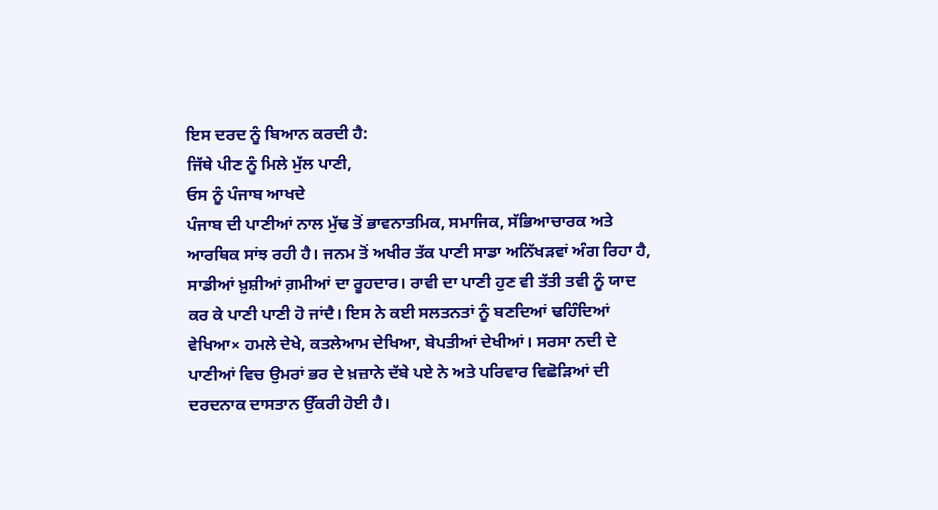ਇਸ ਦਰਦ ਨੂੰ ਬਿਆਨ ਕਰਦੀ ਹੈ:
ਜਿੱਥੇ ਪੀਣ ਨੂੰ ਮਿਲੇ ਮੁੱਲ ਪਾਣੀ,
ਓਸ ਨੂੰ ਪੰਜਾਬ ਆਖਦੇ
ਪੰਜਾਬ ਦੀ ਪਾਣੀਆਂ ਨਾਲ ਮੁੱਢ ਤੋਂ ਭਾਵਨਾਤਮਿਕ, ਸਮਾਜਿਕ, ਸੱਭਿਆਚਾਰਕ ਅਤੇ ਆਰਥਿਕ ਸਾਂਝ ਰਹੀ ਹੈ। ਜਨਮ ਤੋਂ ਅਖੀਰ ਤੱਕ ਪਾਣੀ ਸਾਡਾ ਅਨਿੱਖੜਵਾਂ ਅੰਗ ਰਿਹਾ ਹੈ, ਸਾਡੀਆਂ ਖ਼ੁਸ਼ੀਆਂ ਗ਼ਮੀਆਂ ਦਾ ਰੂਹਦਾਰ। ਰਾਵੀ ਦਾ ਪਾਣੀ ਹੁਣ ਵੀ ਤੱਤੀ ਤਵੀ ਨੂੰ ਯਾਦ ਕਰ ਕੇ ਪਾਣੀ ਪਾਣੀ ਹੋ ਜਾਂਦੈ। ਇਸ ਨੇ ਕਈ ਸਲਤਨਤਾਂ ਨੂੰ ਬਣਦਿਆਂ ਢਹਿੰਦਿਆਂ ਵੇਖਿਆ× ਹਮਲੇ ਦੇਖੇ, ਕਤਲੇਆਮ ਦੇਖਿਆ, ਬੇਪਤੀਆਂ ਦੇਖੀਆਂ। ਸਰਸਾ ਨਦੀ ਦੇ ਪਾਣੀਆਂ ਵਿਚ ਉਮਰਾਂ ਭਰ ਦੇ ਖ਼ਜ਼ਾਨੇ ਦੱਬੇ ਪਏ ਨੇ ਅਤੇ ਪਰਿਵਾਰ ਵਿਛੋੜਿਆਂ ਦੀ ਦਰਦਨਾਕ ਦਾਸਤਾਨ ਉੱਕਰੀ ਹੋਈ ਹੈ।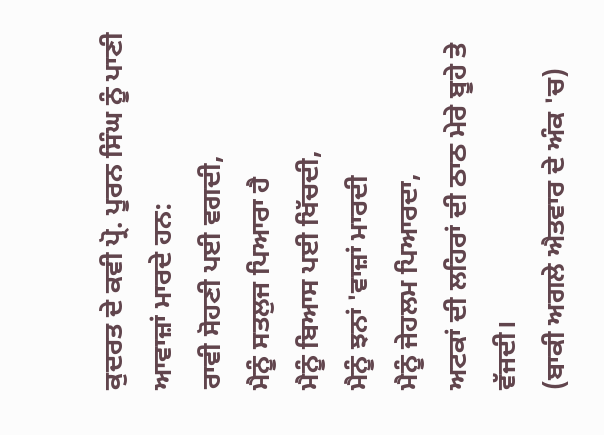ਕੁਦਰਤ ਦੇ ਕਵੀ ਪ੍ਰੋ. ਪੂਰਨ ਸਿੰਘ ਨੂੰ ਪਾਣੀ ਆਵਾਜ਼ਾਂ ਮਾਰਦੇ ਹਨ:
ਰਾਵੀ ਸੋਹਣੀ ਪਈ ਵਗਦੀ,
ਮੈਨੂੰ ਸਤਲੁਜ ਪਿਆਰਾ ਹੈ
ਮੈਨੂੰ ਬਿਆਸ ਪਈ ਖਿੱਚਦੀ,
ਮੈਨੂੰ ਝਨਾਂ 'ਵਾਜ਼ਾਂ ਮਾਰਦੀ
ਮੈਨੂੰ ਜੇਹਲਮ ਪਿਆਰਦਾ,
ਅਟਕਾਂ ਦੀ ਲਹਿਰਾਂ ਦੀ ਠਾਠ ਮੇਰੇ ਬੂਹੇ ਤੇ ਵੱਜਦੀ।
(ਬਾਕੀ ਅਗਲੇ ਐਤਵਾਰ ਦੇ ਅੰਕ 'ਚ)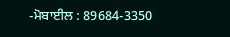-ਮੋਬਾਈਲ : 89684-3350